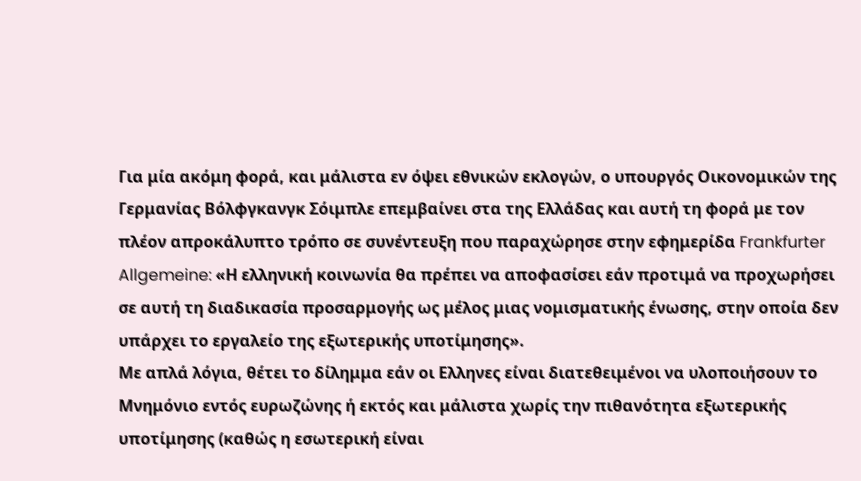Για μία ακόμη φορά, και μάλιστα εν όψει εθνικών εκλογών, ο υπουργός Οικονομικών της Γερμανίας Βόλφγκανγκ Σόιμπλε επεμβαίνει στα της Ελλάδας και αυτή τη φορά με τον πλέον απροκάλυπτο τρόπο σε συνέντευξη που παραχώρησε στην εφημερίδα Frankfurter Allgemeine: «Η ελληνική κοινωνία θα πρέπει να αποφασίσει εάν προτιμά να προχωρήσει σε αυτή τη διαδικασία προσαρμογής ως μέλος μιας νομισματικής ένωσης, στην οποία δεν υπάρχει το εργαλείο της εξωτερικής υποτίμησης».
Με απλά λόγια, θέτει το δίλημμα εάν οι Ελληνες είναι διατεθειμένοι να υλοποιήσουν το Μνημόνιο εντός ευρωζώνης ή εκτός και μάλιστα χωρίς την πιθανότητα εξωτερικής υποτίμησης (καθώς η εσωτερική είναι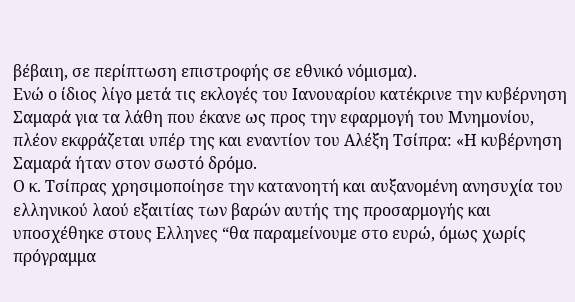βέβαιη, σε περίπτωση επιστροφής σε εθνικό νόμισμα).
Ενώ ο ίδιος λίγο μετά τις εκλογές του Ιανουαρίου κατέκρινε την κυβέρνηση Σαμαρά για τα λάθη που έκανε ως προς την εφαρμογή του Μνημονίου, πλέον εκφράζεται υπέρ της και εναντίον του Αλέξη Τσίπρα: «Η κυβέρνηση Σαμαρά ήταν στον σωστό δρόμο.
Ο κ. Τσίπρας χρησιμοποίησε την κατανοητή και αυξανομένη ανησυχία του ελληνικού λαού εξαιτίας των βαρών αυτής της προσαρμογής και υποσχέθηκε στους Ελληνες “θα παραμείνουμε στο ευρώ, όμως χωρίς πρόγραμμα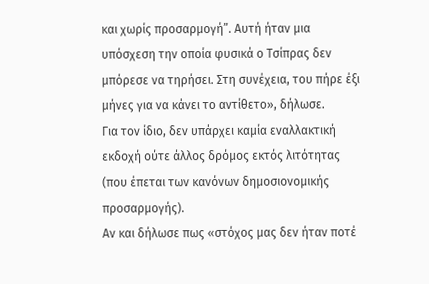και χωρίς προσαρμογή”. Αυτή ήταν μια υπόσχεση την οποία φυσικά ο Τσίπρας δεν μπόρεσε να τηρήσει. Στη συνέχεια, του πήρε έξι μήνες για να κάνει το αντίθετο», δήλωσε.
Για τον ίδιο, δεν υπάρχει καμία εναλλακτική εκδοχή ούτε άλλος δρόμος εκτός λιτότητας (που έπεται των κανόνων δημοσιονομικής προσαρμογής).
Αν και δήλωσε πως «στόχος μας δεν ήταν ποτέ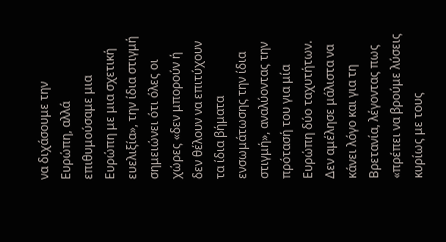να διχάσουμε την Ευρώπη, αλλά επιθυμούσαμε μια Ευρώπη με μια σχετική ευελιξία», την ίδια στιγμή σημειώνει ότι όλες οι χώρες «δεν μπορούν ή δεν θέλουν να επιτύχουν τα ίδια βήματα ενσωμάτωσης την ίδια στιγμή», αναλύοντας την πρότασή του για μία Ευρώπη δύο ταχυτήτων. Δεν αμέλησε μάλιστα να κάνει λόγο και για τη Βρετανία, λέγοντας πως «πρέπει να βρούμε λύσεις κυρίως με τους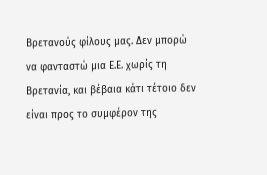Βρετανούς φίλους μας. Δεν μπορώ να φανταστώ μια Ε.Ε. χωρίς τη Βρετανία, και βέβαια κάτι τέτοιο δεν είναι προς το συμφέρον της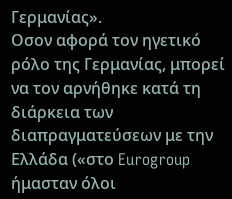Γερμανίας».
Οσον αφορά τον ηγετικό ρόλο της Γερμανίας, μπορεί να τον αρνήθηκε κατά τη διάρκεια των διαπραγματεύσεων με την Ελλάδα («στο Eurogroup ήμασταν όλοι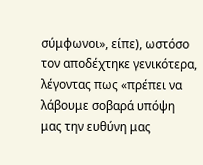σύμφωνοι», είπε), ωστόσο τον αποδέχτηκε γενικότερα, λέγοντας πως «πρέπει να λάβουμε σοβαρά υπόψη μας την ευθύνη μας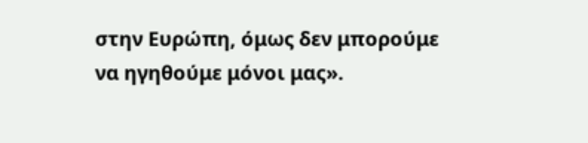στην Ευρώπη, όμως δεν μπορούμε να ηγηθούμε μόνοι μας».